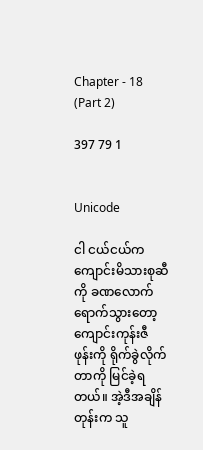Chapter - 18 (Part 2)

397 79 1


Unicode

ငါ ငယ်ငယ်က ကျောင်းမိသားစုဆီကို ခဏလောက် ရောက်သွားတော့ ကျောင်းကုန်းဇီ ဖုန်းကို ရိုက်ခွဲလိုက်တာကို မြင်ခဲ့ရတယ်။ အဲ့ဒီအချိန်တုန်းက သူ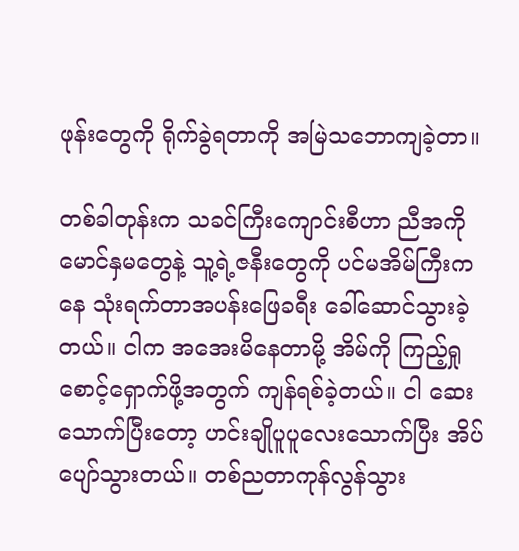ဖုန်းတွေကို ရိုက်ခွဲရတာကို အမြဲသဘောကျခဲ့တာ။

တစ်ခါတုန်းက သခင်ကြီးကျောင်းစီဟာ ညီအကိုမောင်နှမတွေနဲ့ သူ့ရဲ့ဇနီးတွေကို ပင်မအိမ်ကြီးကနေ သုံးရက်တာအပန်းဖြေခရီး ခေါ်ဆောင်သွားခဲ့တယ်။ ငါက အအေးမိနေတာမို့ အိမ်ကို ကြည့်ရှုစောင့်ရှောက်ဖို့အတွက် ကျန်ရစ်ခဲ့တယ်။ ငါ ဆေးသောက်ပြီးတော့ ဟင်းချိုပူပူလေးသောက်ပြီး အိပ်ပျော်သွားတယ်။ တစ်ညတာကုန်လွန်သွား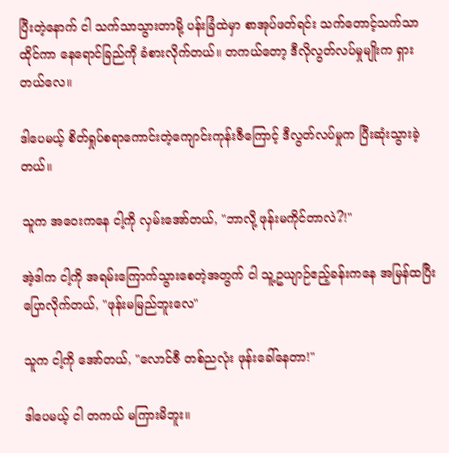ပြီးတဲ့နောက် ငါ သက်သာသွားတာမို့ ပန်းခြံထဲမှာ စာအုပ်ဖတ်ရင်း သက်တောင့်သက်သာထိုင်ကာ နေရောင်ခြည်ကို ခံစားလိုက်တယ်။ တကယ်တော့ ဒီလိုလွတ်လပ်မှုမျိုးက ရှားတယ်လေ။

ဒါပေမယ့် စိတ်ရှုပ်စရာကောင်းတဲ့ကျောင်းကုန်းဇီကြောင့် ဒီလွတ်လပ်မှုက ပြီးဆုံးသွားခဲ့တယ်။

သူက အဝေးကနေ ငါ့ကို လှမ်းအော်တယ်, "ဘာလို့ ဖုန်းမကိုင်တာလဲ?!"

အဲ့ဒါက ငါ့ကို အရမ်းကြောက်သွားစေတဲ့အတွက် ငါ သူ့ဥယျာဉ်ဧည့်ခန်းကနေ အမြန်ထပြီး ပြောလိုက်တယ်, "ဖုန်းမမြည်ဘူးလေ"

သူက ငါ့ကို အော်တယ်, "လောင်ဇီ တစ်ညလုံး ဖုန်းခေါ်နေတာ!"

ဒါပေမယ့် ငါ တကယ် မကြားမိဘူး။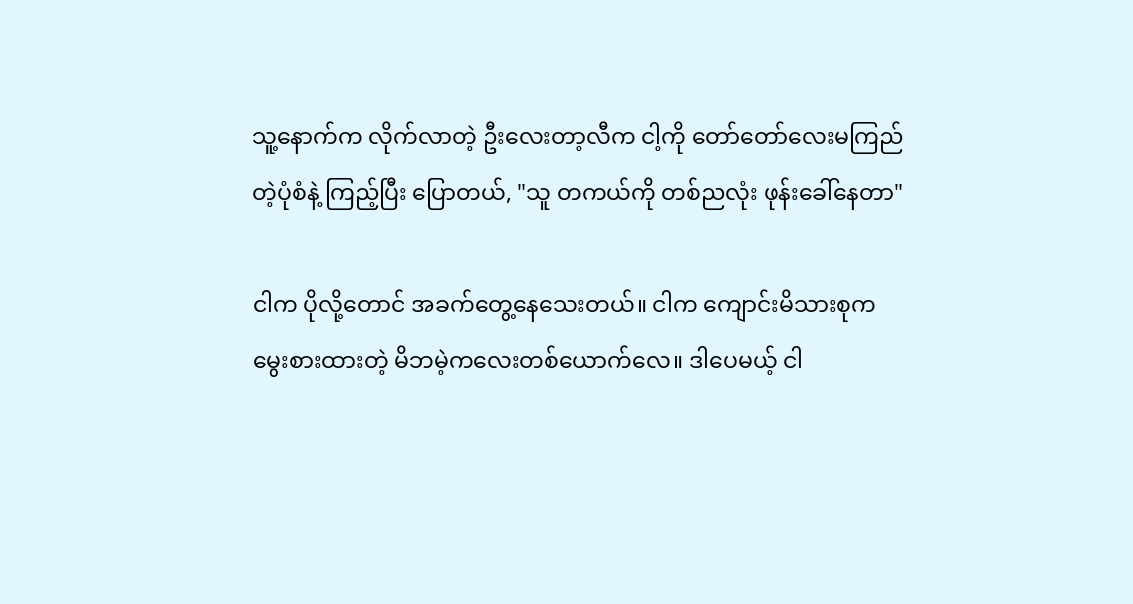သူ့နောက်က လိုက်လာတဲ့ ဦးလေးတာ့လီက ငါ့ကို တော်တော်လေးမကြည်တဲ့ပုံစံနဲ့ ကြည့်ပြီး ပြောတယ်, "သူ တကယ်ကို တစ်ညလုံး ဖုန်းခေါ်နေတာ"

ငါက ပိုလို့တောင် အခက်တွေ့နေသေးတယ်။ ငါက ကျောင်းမိသားစုက မွေးစားထားတဲ့ မိဘမဲ့ကလေးတစ်ယောက်လေ။ ဒါပေမယ့် ငါ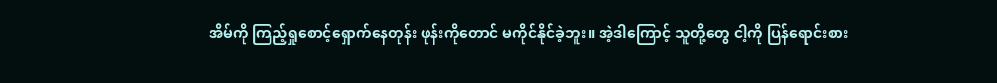အိမ်ကို ကြည့်ရှုစောင့်ရှောက်နေတုန်း ဖုန်းကိုတောင် မကိုင်နိုင်ခဲ့ဘူး။ အဲ့ဒါကြောင့် သူတို့တွေ ငါ့ကို ပြန်ရောင်းစား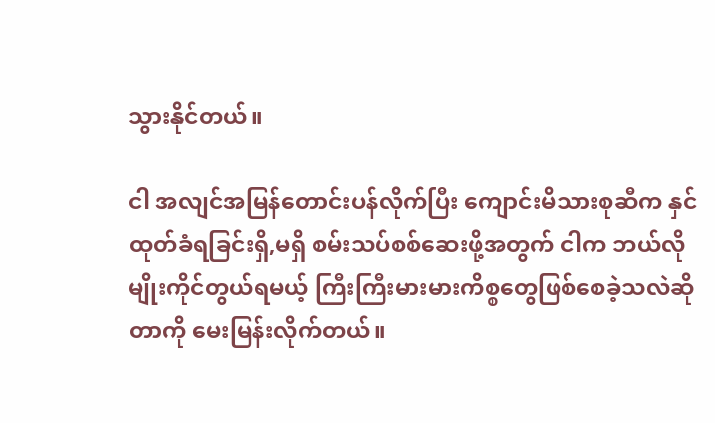သွားနိုင်တယ်။

ငါ အလျင်အမြန်တောင်းပန်လိုက်ပြီး ကျောင်းမိသားစုဆီက နှင်ထုတ်ခံရခြင်းရှိ,မရှိ စမ်းသပ်စစ်ဆေးဖို့အတွက် ငါက ဘယ်လိုမျိုးကိုင်တွယ်ရမယ့် ကြီးကြီးမားမားကိစ္စတွေဖြစ်စေခဲ့သလဲဆိုတာကို မေးမြန်းလိုက်တယ်။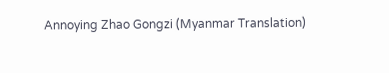Annoying Zhao Gongzi (Myanmar Translation)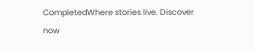CompletedWhere stories live. Discover now